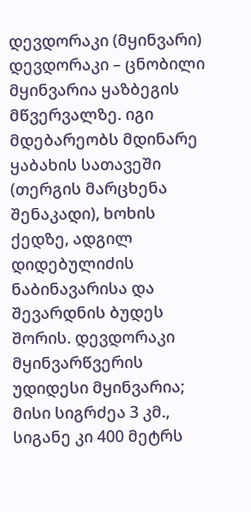დევდორაკი (მყინვარი)
დევდორაკი – ცნობილი მყინვარია ყაზბეგის მწვერვალზე. იგი მდებარეობს მდინარე ყაბახის სათავეში (თერგის მარცხენა შენაკადი), ხოხის ქედზე, ადგილ დიდებულიძის ნაბინავარისა და შევარდნის ბუდეს შორის. დევდორაკი მყინვარწვერის უდიდესი მყინვარია; მისი სიგრძეა 3 კმ., სიგანე კი 400 მეტრს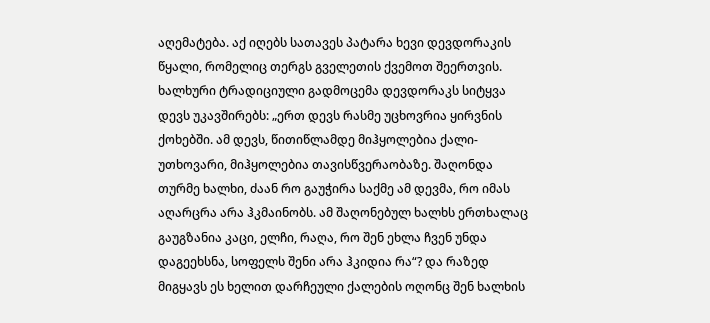აღემატება. აქ იღებს სათავეს პატარა ხევი დევდორაკის წყალი, რომელიც თერგს გველეთის ქვემოთ შეერთვის.
ხალხური ტრადიციული გადმოცემა დევდორაკს სიტყვა დევს უკავშირებს: „ერთ დევს რასმე უცხოვრია ყირვნის ქოხებში. ამ დევს, წითიწლამდე მიჰყოლებია ქალი-უთხოვარი, მიჰყოლებია თავისწვერაობაზე. შაღონდა თურმე ხალხი, ძაან რო გაუჭირა საქმე ამ დევმა, რო იმას აღარცრა არა ჰკმაინობს. ამ შაღონებულ ხალხს ერთხალაც გაუგზანია კაცი, ელჩი, რაღა, რო შენ ეხლა ჩვენ უნდა დაგეეხსნა, სოფელს შენი არა ჰკიდია რა“? და რაზედ მიგყავს ეს ხელით დარჩეული ქალების ოღონც შენ ხალხის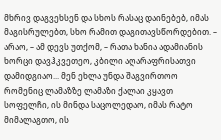მხრივ დაგვეხსენ და სხოს რასაც დაინებებ, იმას მაგისრულებთ, სხო რამით დაგითავსწორდებით. – არაო, – ამ დევს უთქომ, – რათა ხანია ადამიანის ხორცი დავჰკვეთეო, კბილი აღარაფრისათვი დამიდგიაო... მენ ეხლა უნდა შაგვირთოო რომენიც ლამაზზე ლამაზი ქალაი კყავთ სოფელჩი, ის მინდა საცოლედაო, იმას რატო მიმალაგთო, ის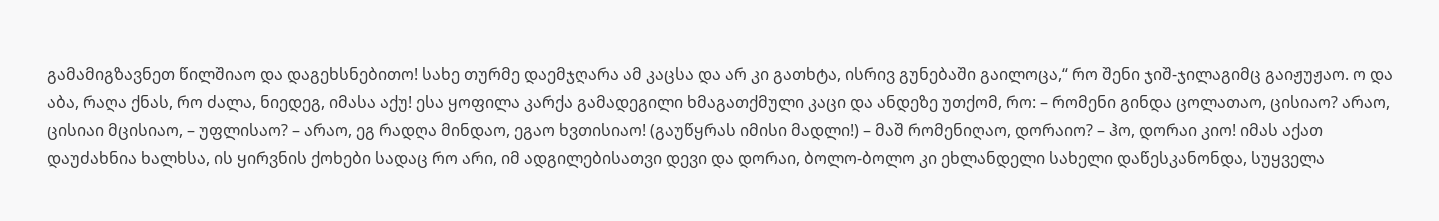გამამიგზავნეთ წილშიაო და დაგეხსნებითო! სახე თურმე დაემჯღარა ამ კაცსა და არ კი გათხტა, ისრივ გუნებაში გაილოცა,“ რო შენი ჯიშ-ჯილაგიმც გაიჟუჟაო. ო და აბა, რაღა ქნას, რო ძალა, ნიედეგ, იმასა აქუ! ესა ყოფილა კარქა გამადეგილი ხმაგათქმული კაცი და ანდეზე უთქომ, რო: – რომენი გინდა ცოლათაო, ცისიაო? არაო, ცისიაი მცისიაო, – უფლისაო? – არაო, ეგ რადღა მინდაო, ეგაო ხვთისიაო! (გაუწყრას იმისი მადლი!) – მაშ რომენიღაო, დორაიო? – ჰო, დორაი კიო! იმას აქათ დაუძახნია ხალხსა, ის ყირვნის ქოხები სადაც რო არი, იმ ადგილებისათვი დევი და დორაი, ბოლო-ბოლო კი ეხლანდელი სახელი დაწესკანონდა, სუყველა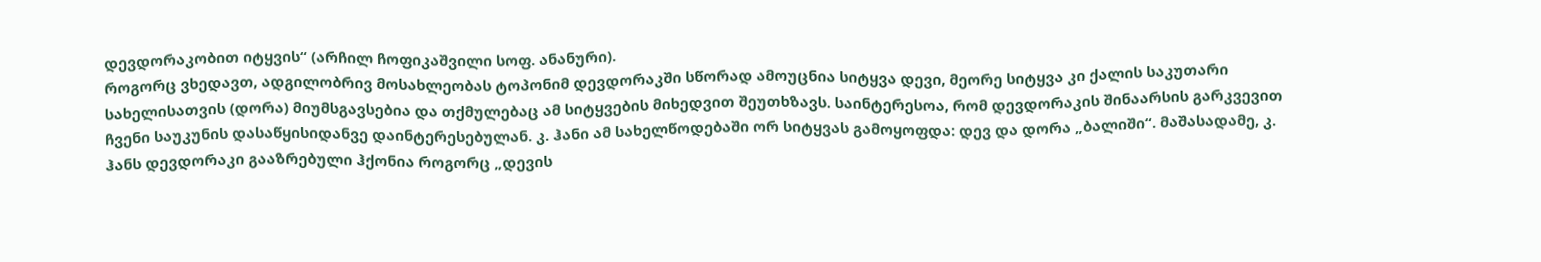დევდორაკობით იტყვის“ (არჩილ ჩოფიკაშვილი სოფ. ანანური).
როგორც ვხედავთ, ადგილობრივ მოსახლეობას ტოპონიმ დევდორაკში სწორად ამოუცნია სიტყვა დევი, მეორე სიტყვა კი ქალის საკუთარი სახელისათვის (დორა) მიუმსგავსებია და თქმულებაც ამ სიტყვების მიხედვით შეუთხზავს. საინტერესოა, რომ დევდორაკის შინაარსის გარკვევით ჩვენი საუკუნის დასაწყისიდანვე დაინტერესებულან. კ. ჰანი ამ სახელწოდებაში ორ სიტყვას გამოყოფდა: დევ და დორა „ბალიში“. მაშასადამე, კ. ჰანს დევდორაკი გააზრებული ჰქონია როგორც „დევის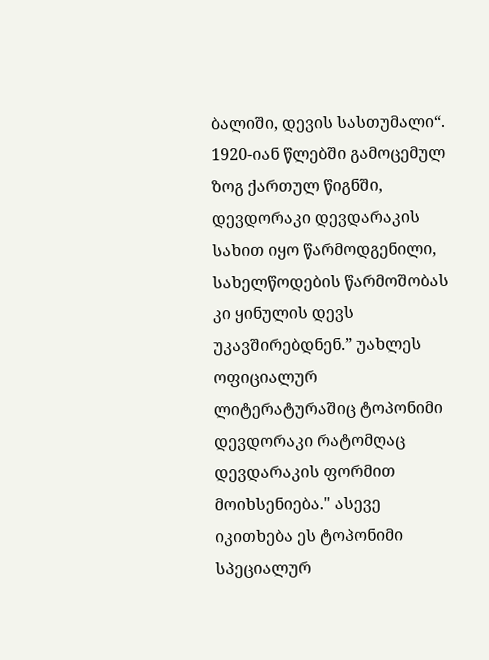ბალიში, დევის სასთუმალი“.
1920-იან წლებში გამოცემულ ზოგ ქართულ წიგნში, დევდორაკი დევდარაკის სახით იყო წარმოდგენილი, სახელწოდების წარმოშობას კი ყინულის დევს უკავშირებდნენ.” უახლეს ოფიციალურ ლიტერატურაშიც ტოპონიმი დევდორაკი რატომღაც დევდარაკის ფორმით მოიხსენიება." ასევე იკითხება ეს ტოპონიმი სპეციალურ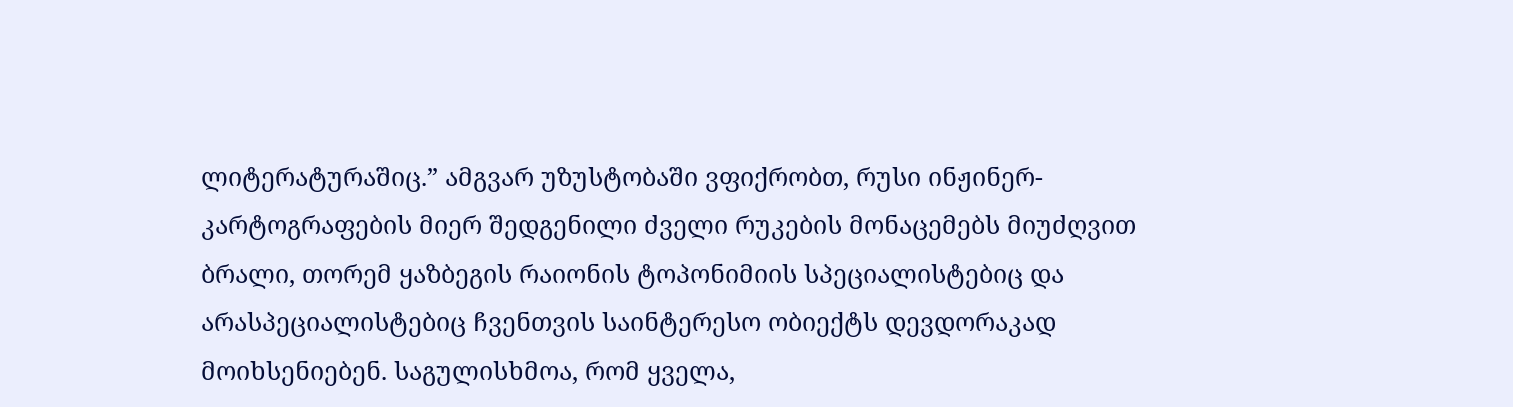ლიტერატურაშიც.” ამგვარ უზუსტობაში ვფიქრობთ, რუსი ინჟინერ-კარტოგრაფების მიერ შედგენილი ძველი რუკების მონაცემებს მიუძღვით ბრალი, თორემ ყაზბეგის რაიონის ტოპონიმიის სპეციალისტებიც და არასპეციალისტებიც ჩვენთვის საინტერესო ობიექტს დევდორაკად მოიხსენიებენ. საგულისხმოა, რომ ყველა,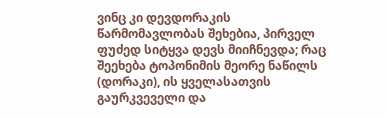ვინც კი დევდორაკის წარმომავლობას შეხებია, პირველ ფუძედ სიტყვა დევს მიიჩნევდა; რაც შეეხება ტოპონიმის მეორე ნაწილს (დორაკი), ის ყველასათვის გაურკვეველი და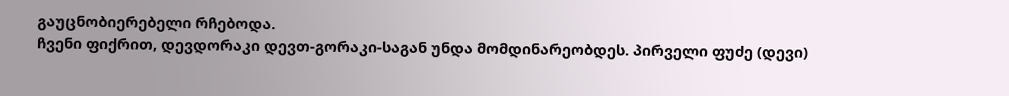გაუცნობიერებელი რჩებოდა.
ჩვენი ფიქრით, დევდორაკი დევთ-გორაკი-საგან უნდა მომდინარეობდეს. პირველი ფუძე (დევი)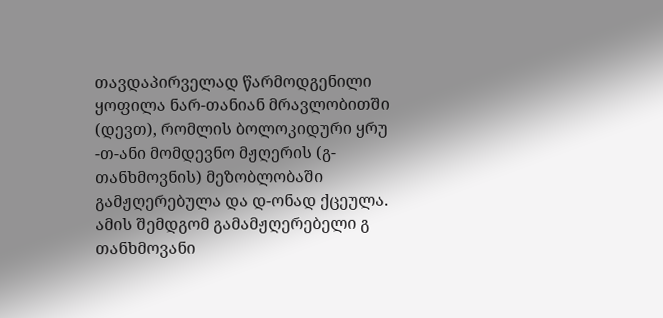თავდაპირველად წარმოდგენილი ყოფილა ნარ-თანიან მრავლობითში (დევთ), რომლის ბოლოკიდური ყრუ -თ-ანი მომდევნო მჟღერის (გ-თანხმოვნის) მეზობლობაში გამჟღერებულა და დ-ონად ქცეულა. ამის შემდგომ გამამჟღერებელი გ თანხმოვანი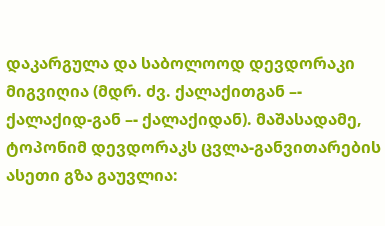დაკარგულა და საბოლოოდ დევდორაკი მიგვიღია (მდრ. ძვ. ქალაქითგან –- ქალაქიდ-გან –- ქალაქიდან). მაშასადამე, ტოპონიმ დევდორაკს ცვლა-განვითარების ასეთი გზა გაუვლია: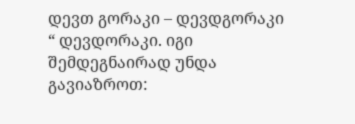დევთ გორაკი – დევდგორაკი “ დევდორაკი. იგი შემდეგნაირად უნდა გავიაზროთ: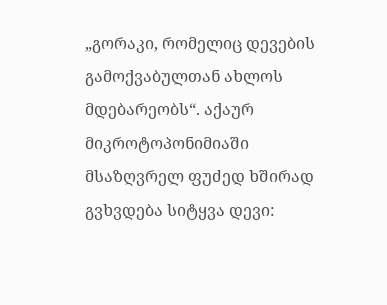„გორაკი, რომელიც დევების გამოქვაბულთან ახლოს მდებარეობს“. აქაურ მიკროტოპონიმიაში მსაზღვრელ ფუძედ ხშირად გვხვდება სიტყვა დევი: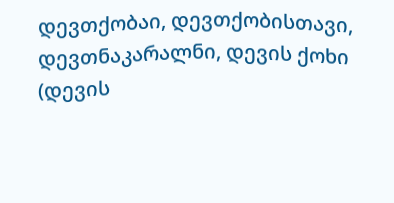დევთქობაი, დევთქობისთავი, დევთნაკარალნი, დევის ქოხი (დევის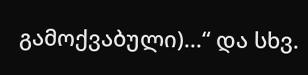გამოქვაბული)...“ და სხვ.